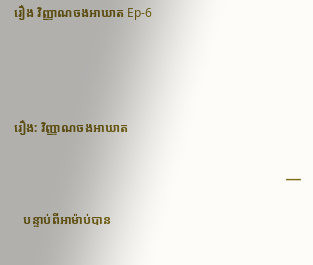រឿង វិញ្ញាណចងអាឃាត Ep-6




រឿង: វិញ្ញាណចងអាឃាត

                                                                                       ___

   បន្ទាប់ពីអាម៉ាប់បាន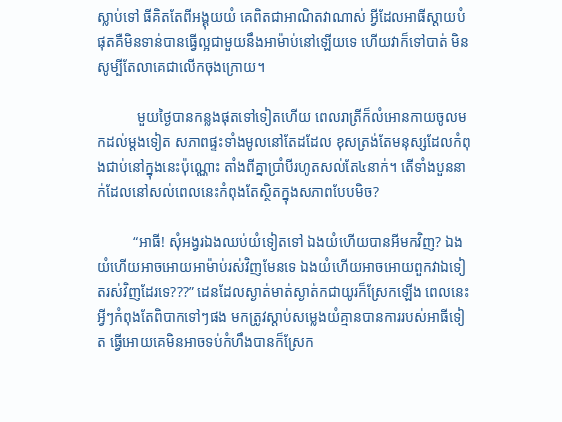ស្លាប់ទៅ ធីគិតតែពីអង្គុយយំ គេពិតជាអាណិតវាណាស់ អ្វីដែលអាធីស្ដាយបំផុតគឺមិនទាន់បានធ្វើល្អជាមួយនឹងអាម៉ាប់នៅឡើយទេ ហើយវាក៏ទៅបាត់ មិនសូម្បីតែលាគេជាលើកចុងក្រោយ។

           មួយថ្ងៃបានកន្លងផុតទៅទៀតហើយ ពេលរាត្រីក៏លំអោនកាយចូលមកដល់ម្ដងទៀត សភាពផ្ទះទាំងមូលនៅតែដដែល ខុសត្រង់តែមនុស្សដែលកំពុងជាប់នៅក្នុងនេះប៉ុណ្ណោះ តាំងពីគ្នាប្រាំបីរហូតសល់តែ៤នាក់។ តើទាំងបួននាក់ដែលនៅសល់ពេលនេះកំពុងតែស្ថិតក្នុងសភាពបែបមិច?

          “អាធី! សុំអង្វរឯងឈប់យំទៀតទៅ ឯងយំហើយបានអីមកវិញ? ឯងយំហើយអាចអោយអាម៉ាប់រស់វិញមែនទេ ឯងយំហើយអាចអោយពួកវាឯទៀតរស់វិញដែរទេ???” ដេនដែលស្ងាត់មាត់ស្ងាត់កជាយូរក៏ស្រែកឡើង ពេលនេះអ្វីៗកំពុងតែពិបាកទៅៗផង មកត្រូវស្ដាប់សម្លេងយំគ្មានបានការរបស់អាធីទៀត ធ្វើអោយគេមិនអាចទប់កំហឹងបានក៏ស្រែក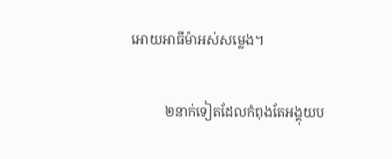អោយអាធីម៉ាអស់សម្លេង។

          ២នាក់ទៀតដែលកំពុងតែអង្គុយប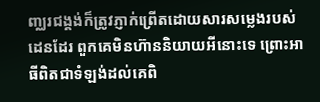ញ្ឈរជង្គង់ក៏ត្រូវភ្ញាក់ព្រើតដោយសារសម្លេងរបស់ដេនដែរ ពួកគេមិនហ៊ាននិយាយអីនោះទេ ព្រោះអាធីពិតជាទំឡង់ដល់គេពិ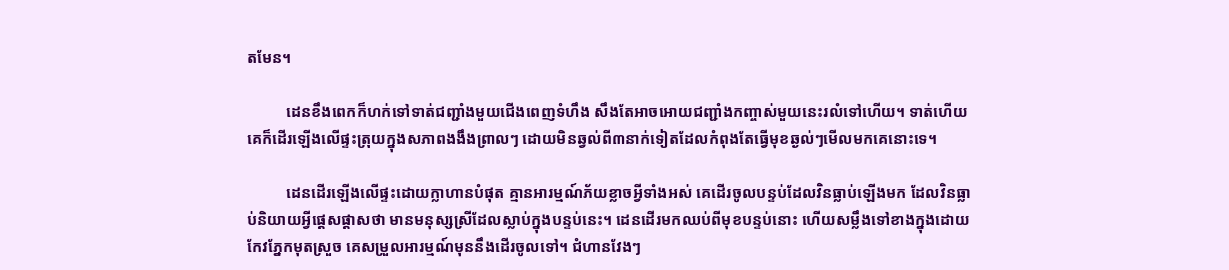តមែន។

          ដេនខឹងពេកក៏ហក់ទៅទាត់ជញ្ជាំងមួយជើងពេញទំហឹង សឹងតែអាចអោយជញ្ជាំងកញ្ចាស់មួយនេះរលំទៅហើយ។ ទាត់ហើយគេក៏ដើរឡើងលើផ្ទះត្រុយក្នុងសភាពងងឹងព្រាលៗ ដោយមិនឆ្វល់ពី៣នាក់ទៀតដែលកំពុងតែធ្វើមុខឆ្ងល់ៗមើលមកគេនោះទេ។

          ដេនដើរឡើងលើផ្ទះដោយក្លាហានបំផុត គ្មានអារម្មណ៍ភ័យខ្លាចអ្វីទាំងអស់ គេដើរចូលបន្ទប់ដែលវិនធ្លាប់ឡើងមក ដែលវិនធ្លាប់និយាយអ្វីផ្ដេសផ្ដាសថា មានមនុស្សស្រីដែលស្លាប់ក្នុងបន្ទប់នេះ។ ដេនដើរមកឈប់ពីមុខបន្ទប់នោះ ហើយសម្លឹងទៅខាងក្នុងដោយកែវភ្នែកមុតស្រួច គេសម្រួលអារម្មណ៍មុននឹងដើរចូលទៅ។ ជំហានវែងៗ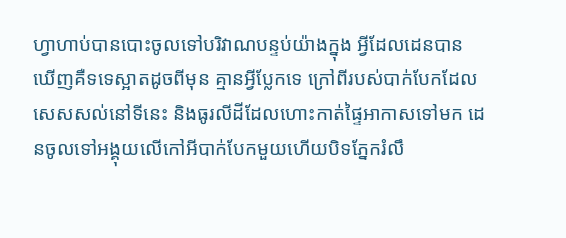ហ្វាហាប់បានបោះចូលទៅបរិវាណបន្ទប់យ៉ាងក្នុង អ្វីដែលដេនបានឃើញគឺទទេស្អាតដូចពីមុន គ្មានអ្វីប្លែកទេ ក្រៅពីរបស់បាក់បែកដែលសេសសល់នៅទីនេះ និងធូរលីដីដែលហោះកាត់ផ្ទៃអាកាសទៅមក ដេនចូលទៅអង្គុយលើកៅអីបាក់បែកមួយហើយបិទភ្នែករំលឹ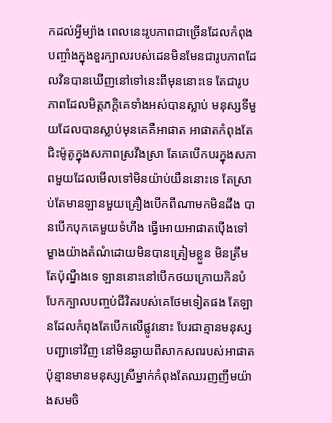កដល់អ្វីម្យ៉ាង ពេលនេះរូបភាពជាច្រើនដែលកំពុងបញ្ចាំងក្នុងខួរក្បាលរបស់ដេនមិនមែនជារូបភាពដែលវិនបានឃើញនៅទៅនេះពីមុននោះទេ តែជារូបភាពដែលមិត្ដភក្ដិគេទាំងអស់បានស្លាប់ មនុស្សទីមួយដែលបានស្លាប់មុនគេគឺអាផាត អាផាតកំពុងតែជិះម៉ូតូក្នុងសភាពស្រវឹងស្រា តែគេបើកបរក្នុងសភាពមួយដែលមើលទៅមិនយ៉ាប់យឺននោះទេ តែស្រាប់តែមានឡានមួយគ្រឿងបើកពីណាមកមិនដឹង បានបើកបុកគេមួយទំហឹង ធ្វើអោយអាផាតប៉ើងទៅម្ខាងយ៉ាងតំណំដោយមិនបានត្រៀមខ្លួន មិនត្រឹមតែប៉ុណ្នឺងទេ ឡាននោះនៅបើកថយក្រោយកិនបំបែកក្បាលបញ្ចប់ជីវិតរបស់គេថែមទៀតផង តែឡានដែលកំពុងតែបើកលើផ្លូវនោះ បែរជាគ្មានមនុស្សបញ្ជាទៅវិញ នៅមិនឆ្ងាយពីសាកសពរបស់អាផាតប៉ុន្មានមានមនុស្សស្រីម្នាក់កំពុងតែឈរញញឹមយ៉ាងសមចិ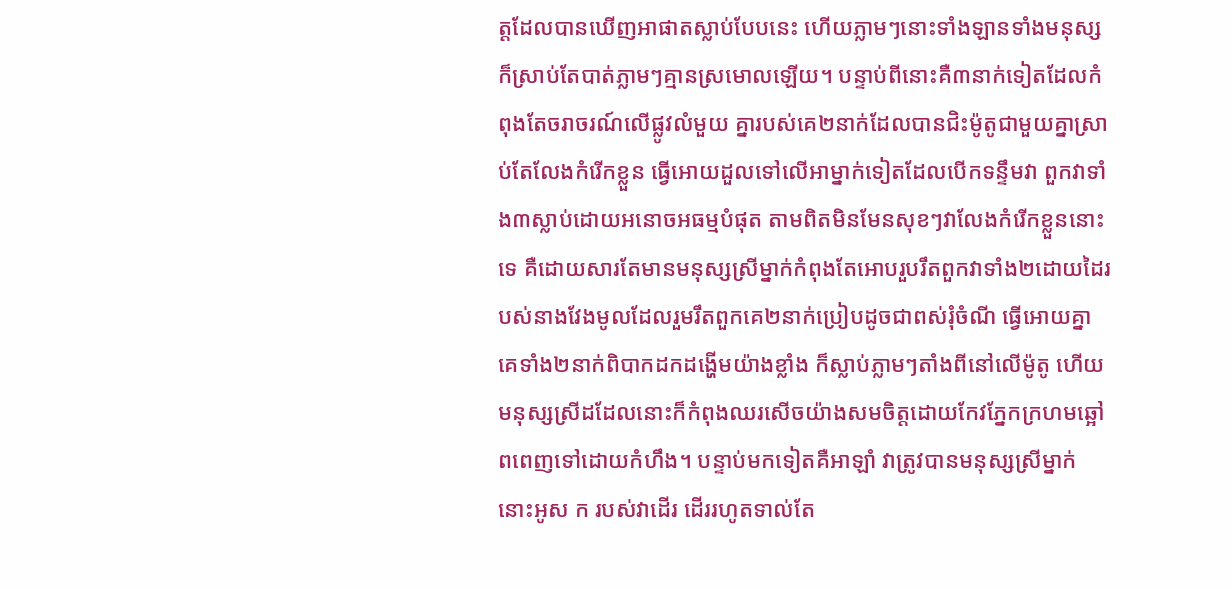ត្ដដែលបានឃើញអាផាតស្លាប់បែបនេះ ហើយភ្លាមៗនោះទាំងឡានទាំងមនុស្សក៏ស្រាប់តែបាត់ភ្លាមៗគ្មានស្រមោលឡើយ។ បន្ទាប់ពីនោះគឺ៣នាក់ទៀតដែលកំពុងតែចរាចរណ៍លើផ្លូវលំមួយ គ្នារបស់គេ២នាក់ដែលបានជិះម៉ូតូជាមួយគ្នាស្រាប់តែលែងកំរើកខ្លួន ធ្វើអោយដួលទៅលើអាម្នាក់ទៀតដែលបើកទន្ទឹមវា ពួកវាទាំង៣ស្លាប់ដោយអនោចអធម្មបំផុត តាមពិតមិនមែនសុខៗវាលែងកំរើកខ្លួននោះទេ គឺដោយសារតែមានមនុស្សស្រីម្នាក់កំពុងតែអោបរួបរឹតពួកវាទាំង២ដោយដៃរបស់នាងវែងមូលដែលរួមរឹតពួកគេ២នាក់ប្រៀបដូចជាពស់រុំចំណី ធ្វើអោយគ្នាគេទាំង២នាក់ពិបាកដកដង្ហើមយ៉ាងខ្លាំង ក៏ស្លាប់ភ្លាមៗតាំងពីនៅលើម៉ូតូ ហើយមនុស្សស្រីដដែលនោះក៏កំពុងឈរសើចយ៉ាងសមចិត្ដដោយកែវភ្នែកក្រហមឆ្អៅពពេញទៅដោយកំហឹង។ បន្ទាប់មកទៀតគឺអាឡាំ វាត្រូវបានមនុស្សស្រីម្នាក់នោះអូស ក របស់វាដើរ ដើររហូតទាល់តែ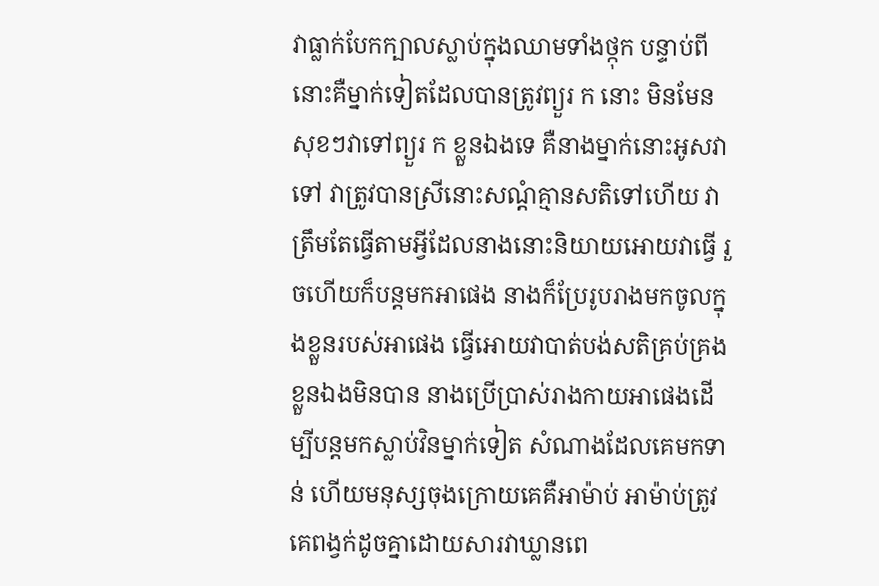វាធ្លាក់បែកក្បាលស្លាប់ក្នុងឈាមទាំងថ្កុក បន្ទាប់ពីនោះគឺម្នាក់ទៀតដែលបានត្រូវព្យួរ ក នោះ មិនមែនសុខៗវាទៅព្យួរ ក ខ្លួនឯងទេ គឺនាងម្នាក់នោះអូសវាទៅ វាត្រូវបានស្រីនោះសណ្ដំគ្មានសតិទៅហើយ វាត្រឹមតែធ្វើតាមអ្វីដែលនាងនោះនិយាយអោយវាធ្វើ រួចហើយក៏បន្ដមកអាផេង នាងក៏ប្រែរូបរាងមកចូលក្នុងខ្លួនរបស់អាផេង ធ្វើអោយវាបាត់បង់សតិគ្រប់គ្រងខ្លួនឯងមិនបាន នាងប្រើប្រាស់រាងកាយអាផេងដើម្បីបន្ដមកស្លាប់វិនម្នាក់ទៀត សំណាងដែលគេមកទាន់ ហើយមនុស្សចុងក្រោយគេគឺអាម៉ាប់ អាម៉ាប់ត្រូវគេពង្វក់ដូចគ្នាដោយសារវាឃ្លានពេ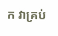ក វាគ្រប់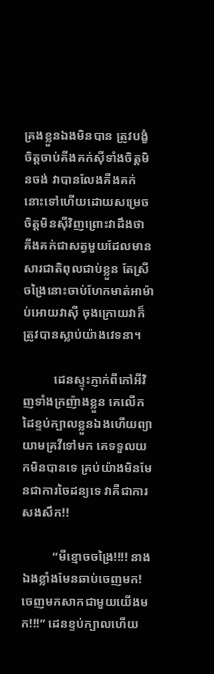គ្រងខ្លួនឯងមិនបាន ត្រូវបង្ខំចិត្ដចាប់គីងគក់ស៊ីទាំងចិត្ដមិនចង់ វាបានលែងគីងគក់នោះទៅហើយដោយសម្រេចចិត្ដមិនស៊ីវិញព្រោះវាដឹងថា គីងគក់ជាសត្វមួយដែលមានសារជាតិពុលជាប់ខ្លួន តែស្រីចង្រៃនោះចាប់ហែកមាត់អាម៉ាប់អោយវាស៊ី ចុងក្រោយវាក៏ត្រូវបានស្លាប់យ៉ាងវេទនា។

          ដេនស្ទុះភ្ញាក់ពីកៅអីវិញទាំងក្រញ៉ាងខ្លួន គេលើកដៃខ្ទប់ក្បាលខ្លួនឯងហើយព្យាយាមគ្រវីទៅមក គេទទួលយកមិនបានទេ គ្រប់យ៉ាងមិនមែនជាការចៃដន្យទេ វាគឺជាការសងសឹក!!

          “មីខ្មោចចង្រៃ!!!! នាងឯងខ្លាំងមែនឆាប់ចេញមក! ចេញមកសាកជាមួយយើងមក!!!” ដេនខ្ទប់ក្បាលហើយ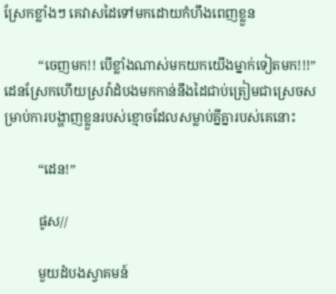ស្រែកខ្លាំងៗ គេវាសដៃទៅមកដោយកំហឹងពេញខ្លួន

          “ចេញមក!! បើខ្លាំងណាស់មកយកយើងម្នាក់ទៀតមក!!!” ដេនស្រែកហើយស្រវ៉ាដំបងមកកាន់នឹងដៃជាប់ត្រៀមជាស្រេចសម្រាប់ការបង្ហាញខ្លួនរបស់ខ្មោចដែលសម្លាប់គ្នីគ្នារបស់គេនោះ

          “ដេន!”

          ផូស//

          មួយដំបងស្វាគមន៍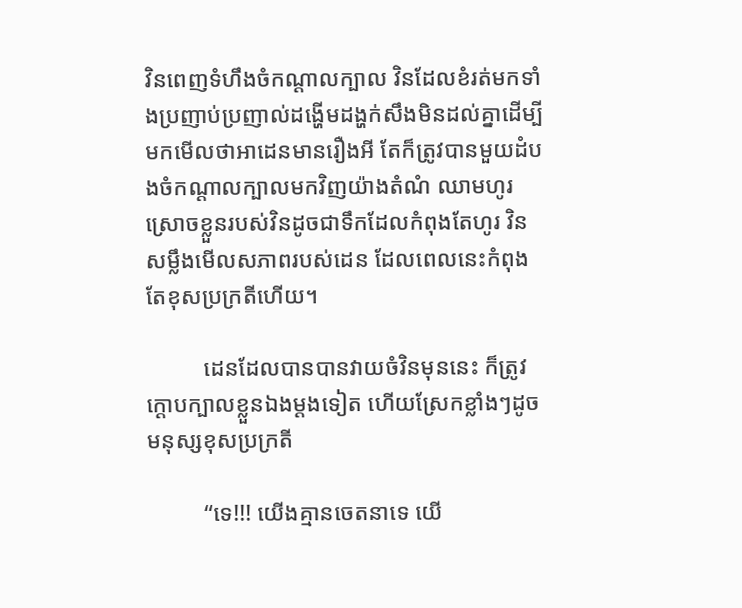វិនពេញទំហឹងចំកណ្ដាលក្បាល វិនដែលខំរត់មកទាំងប្រញាប់ប្រញាល់ដង្ហើមដង្ហក់សឹងមិនដល់គ្នាដើម្បីមកមើលថាអាដេនមានរឿងអី តែក៏ត្រូវបានមួយដំបងចំកណ្ដាលក្បាលមកវិញយ៉ាងតំណំ ឈាមហូរស្រោចខ្លួនរបស់វិនដូចជាទឹកដែលកំពុងតែហូរ វិនសម្លឹងមើលសភាពរបស់ដេន ដែលពេលនេះកំពុងតែខុសប្រក្រតីហើយ។

          ដេនដែលបានបានវាយចំវិនមុននេះ ក៏ត្រូវក្ដោបក្បាលខ្លួនឯងម្ដងទៀត ហើយស្រែកខ្លាំងៗដូចមនុស្សខុសប្រក្រតី

          “ទេ!!! យើងគ្មានចេតនាទេ យើ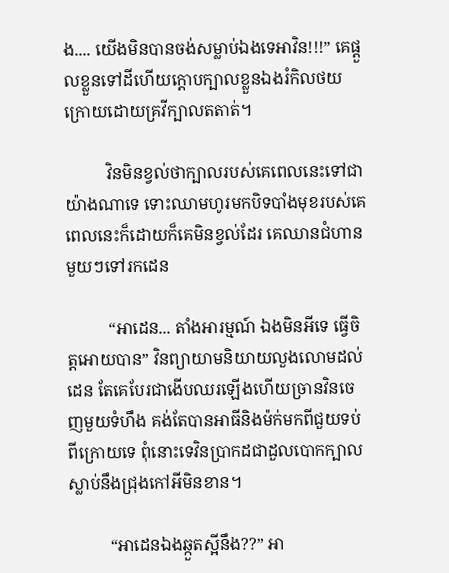ង.... យើងមិនបានចង់សម្លាប់ឯងទេអាវិន!!!” គេផ្ដួលខ្លួនទៅដីហើយក្ដោបក្បាលខ្លួនឯងរំកិលថយក្រោយដោយគ្រវីក្បាលតតាត់។

          វិនមិនខ្វល់ថាក្បាលរបស់គេពេលនេះទៅជាយ៉ាងណាទេ ទោះឈាមហូរមកបិទបាំងមុខរបស់គេពេលនេះក៏ដោយក៏គេមិនខ្វល់ដែរ គេឈានជំហានមួយៗទៅរកដេន

          “អាដេន... តាំងអារម្មណ៍ ឯងមិនអីទេ ធ្វើចិត្ដអោយបាន” វិនព្យាយាមនិយាយលួងលោមដល់ដេន តែគេបែរជាងើបឈរឡើងហើយច្រានវិនចេញមួយទំហឹង គង់តែបានអាធីនិងម៉ក់មកពីជួយទប់ពីក្រោយទេ ពុំនោះទេវិនប្រាកដជាដួលបោកក្បាលស្លាប់នឹងជ្រុងកៅអីមិនខាន។

          “អាដេនឯងឆ្កួតស្អីនឹង??” អា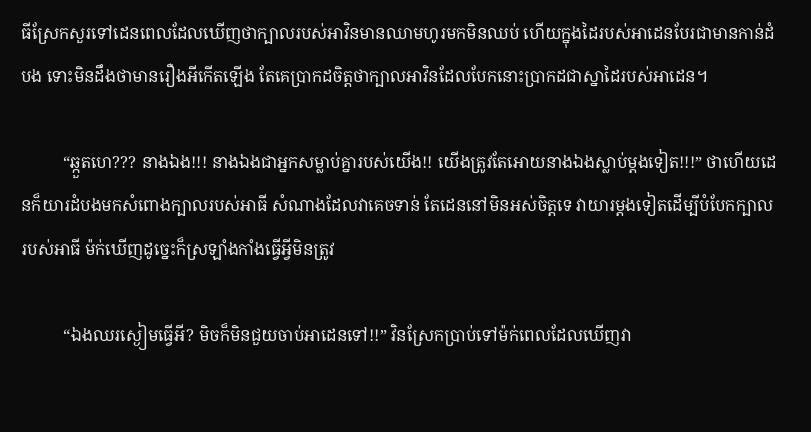ធីស្រែកសួរទៅដេនពេលដែលឃើញថាក្បាលរបស់អាវិនមានឈាមហូរមកមិនឈប់ ហើយក្នុងដៃរបស់អាដេនបែរជាមានកាន់ដំបង ទោះមិនដឹងថាមានរឿងអីកើតឡើង តែគេប្រាកដចិត្ដថាក្បាលអាវិនដែលបែកនោះប្រាកដជាស្នាដៃរបស់អាដេន។

          “ឆ្កួតហេ??? នាងឯង!!! នាងឯងជាអ្នកសម្លាប់គ្នារបស់យើង!! យើងត្រូវតែអោយនាងឯងស្លាប់ម្ដងទៀត!!!” ថាហើយដេនក៏យារដំបងមកសំពោងក្បាលរបស់អាធី សំណាងដែលវាគេចទាន់ តែដេននៅមិនអស់ចិត្ដទេ វាយារម្ដងទៀតដើម្បីបំបែកក្បាលរបស់អាធី ម៉ក់ឃើញដូច្នេះក៏ស្រឡាំងកាំងធ្វើអ្វីមិនត្រូវ

          “ឯងឈរស្ងៀមធ្វើអី? មិចក៏មិនជួយចាប់អាដេនទៅ!!” វិនស្រែកប្រាប់ទៅម៉ក់ពេលដែលឃើញវា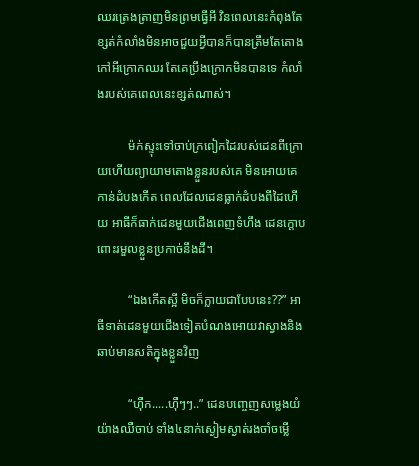ឈរត្រេងត្រាញមិនព្រមធ្វើអី វិនពេលនេះកំពុងតែខ្សត់កំលាំងមិនអាចជួយអ្វីបានក៏បានត្រឹមតែតោងកៅអីក្រោកឈរ តែគេប្រឹងក្រោកមិនបានទេ កំលាំងរបស់គេពេលនេះខ្សត់ណាស់។

          ម៉ក់ស្ទុះទៅចាប់ក្រពៀកដៃរបស់ដេនពីក្រោយហើយព្យាយាមតោងខ្លួនរបស់គេ មិនអោយគេកាន់ដំបងកើត ពេលដែលដេនធ្លាក់ដំបងពីដៃហើយ អាធីក៏ធាក់ដេនមួយជើងពេញទំហឹង ដេនក្ដោបពោះរមួលខ្លួនប្រកាច់នឹងដី។

          “ឯងកើតស្អី មិចក៏ក្លាយជាបែបនេះ??” អាធីទាត់ដេនមួយជើងទៀតបំណងអោយវាស្វាងនិងឆាប់មានសតិក្នុងខ្លួនវិញ

          “ហ៊ឺក.....ហ៊ឺៗៗ..” ដេនបញ្ចេញសម្លេងយំយ៉ាងឈឺចាប់ ទាំង៤នាក់ស្ងៀមស្ងាត់រងចាំចម្លើ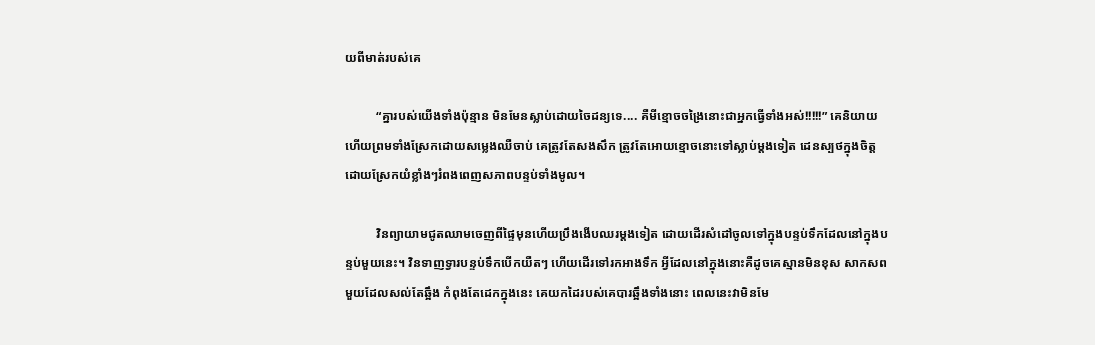យពីមាត់របស់គេ

          “គ្នារបស់យើងទាំងប៉ុន្មាន មិនមែនស្លាប់ដោយចៃដន្យទេ.... គឺមីខ្មោចចង្រៃនោះជាអ្នកធ្វើទាំងអស់!!!!!” គេនិយាយហើយព្រមទាំងស្រែកដោយសម្លេងឈឺចាប់ គេត្រូវតែសងសឹក ត្រូវតែអោយខ្មោចនោះទៅស្លាប់ម្ដងទៀត ដេនស្បថក្នុងចិត្ដដោយស្រែកយំខ្លាំងៗរំពងពេញសភាពបន្ទប់ទាំងមូល។

          វិនព្យាយាមជូតឈាមចេញពីផ្ទៃមុនហើយប្រឹងងើបឈរម្ដងទៀត ដោយដើរសំដៅចូលទៅក្នុងបន្ទប់ទឹកដែលនៅក្នុងបន្ទប់មួយនេះ។ វិនទាញទ្វារបន្ទប់ទឹកបើកយឺតៗ ហើយដើរទៅរកអាងទឹក អ្វីដែលនៅក្នុងនោះគឺដូចគេស្មានមិនខុស សាកសពមួយដែលសល់តែឆ្អឹង កំពុងតែដេកក្នុងនេះ គេយកដៃរបស់គេបារឆ្អឹងទាំងនោះ ពេលនេះវាមិនមែ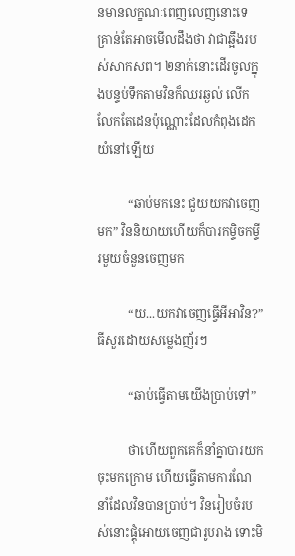នមានលក្ខណៈពេញលេញនោះទេ គ្រាន់តែអាចមើលដឹងថា វាជាឆ្អឹងរបស់សាកសព។ ២នាក់នោះដើរចូលក្នុងបន្ទប់ទឹកតាមវិនក៏ឈរឆ្ងល់ លើកលែកតែដេនប៉ុណ្ណោះដែលកំពុងដេកយំនៅឡើយ

          “ឆាប់មកនេះ ជួយយកវាចេញមក” វិននិយាយហើយក៏បារកម្ទិចកម្ទីរមួយចំនួនចេញមក

          “យ...យកវាចេញធ្វើអីអាវិន?” ធីសួរដោយសម្លេងញ័រៗ

          “ឆាប់ធ្វើតាមយើងប្រាប់ទៅ”

          ថាហើយពួកគេក៏នាំគ្នាបារយកចុះមកក្រោម ហើយធ្វើតាមការណែនាំដែលវិនបានប្រាប់។ វិនរៀបចំរបស់នោះផ្គុំអោយចេញជារូបរាង ទោះមិ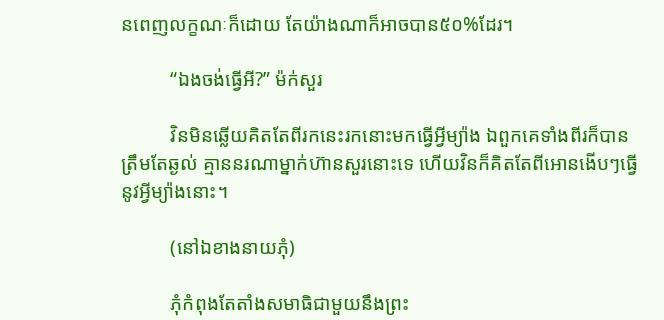នពេញលក្ខណៈក៏ដោយ តែយ៉ាងណាក៏អាចបាន៥០%ដែរ។

          “ឯងចង់ធ្វើអី?” ម៉ក់សួរ

          វិនមិនឆ្លើយគិតតែពីរកនេះរកនោះមកធ្វើអ្វីម្យ៉ាង ឯពួកគេទាំងពីរក៏បានត្រឹមតែឆ្ងល់ គ្មាននរណាម្នាក់ហ៊ានសួរនោះទេ ហើយវិនក៏គិតតែពីអោនងើបៗធ្វើនូវអ្វីម្យ៉ាងនោះ។

          (នៅឯខាងនាយភុំ)

          ភុំកំពុងតែតាំងសមាធិជាមួយនឹងព្រះ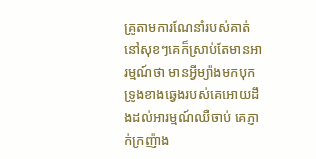គ្រូតាមការណែនាំរបស់គាត់ នៅសុខៗគេក៏ស្រាប់តែមានអារម្មណ៍ថា មានអ្វីម្យ៉ាងមកបុកទ្រូងខាងឆ្វេងរបស់គេអោយដឹងដល់អារម្មណ៍ឈឺចាប់ គេភ្ញាក់ក្រញ៉ាង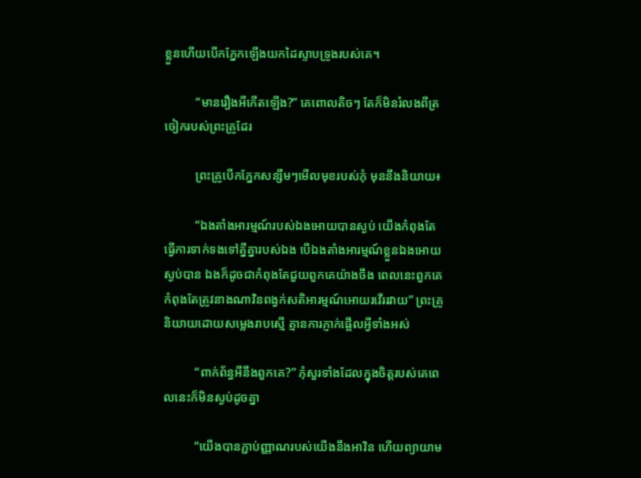ខ្លួនហើយបើកភ្នែកឡើងយកដៃស្ទាបទ្រូងរបស់គេ។

          “មានរឿងអីកើតឡើង?” គេពោលតិចៗ តែក៏មិនរំលងពីត្រចៀករបស់ព្រះគ្រូដែរ

          ព្រះគ្រូបើកភ្នែកសន្សឹមៗមើលមុខរបស់ភុំ មុននឹងនិយាយ៖

          “ឯងតាំងអារម្មណ៍របស់ឯងអោយបានស្ងប់ យើងកំពុងតែធ្វើការទាក់ទងទៅគ្នីគ្នារបស់ឯង បើឯងតាំងអារម្មណ៍ខ្លួនឯងអោយស្ងប់បាន ឯងក៏ដូចជាកំពុងតែជួយពួកគេយ៉ាងចឹង ពេលនេះពួកគេកំពុងតែត្រូវនាងណាវិនពង្វក់សតិអារម្មណ៍អោយរវើររវាយ” ព្រះគ្រូនិយាយដោយសម្លេងរាបស្មើ គ្មានការភ្ញាក់ផ្អើលអ្វីទាំងអស់

          “ពាក់ព័ន្ធអីនឹងពួកគេ?” ភុំសួរទាំងដែលក្នុងចិត្ដរបស់គេពេលនេះក៏មិនស្ងប់ដូចគ្នា

          “យើងបានភ្ជាប់ញ្ញាណរបស់យើងនឹងអាវិន ហើយព្យាយាម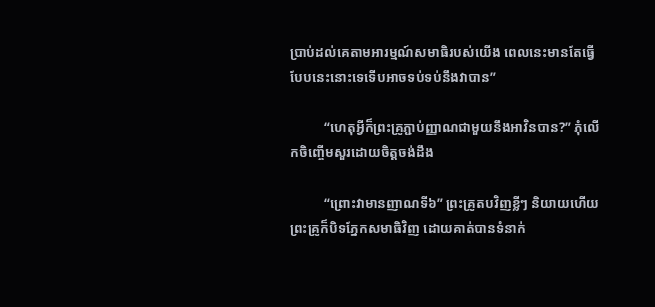ប្រាប់ដល់គេតាមអារម្មណ៍សមាធិរបស់យើង ពេលនេះមានតែធ្វើបែបនេះនោះទេទើបអាចទប់ទប់នឹងវាបាន”

          “ហេតុអ្វីក៏ព្រះគ្រូភ្ជាប់ញ្ញាណជាមួយនឹងអាវិនបាន?” ភុំលើកចិញ្ចើមសួរដោយចិត្ដចង់ដឹង

          “ព្រោះវាមានញាណទី៦” ព្រះគ្រូតបវិញខ្លីៗ និយាយហើយព្រះគ្រូក៏បិទភ្នែកសមាធិវិញ ដោយគាត់បានទំនាក់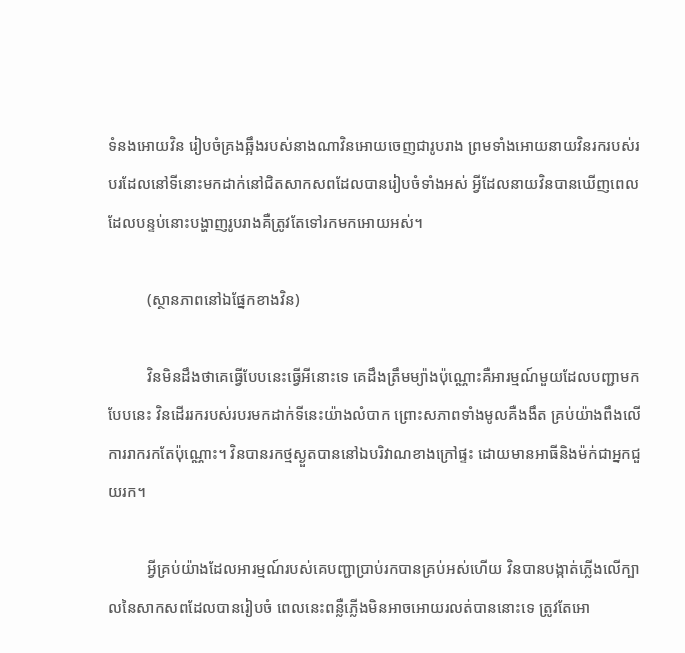ទំនងអោយវិន រៀបចំគ្រងឆ្អឹងរបស់នាងណាវិនអោយចេញជារូបរាង ព្រមទាំងអោយនាយវិនរករបស់របរដែលនៅទីនោះមកដាក់នៅជិតសាកសពដែលបានរៀបចំទាំងអស់ អ្វីដែលនាយវិនបានឃើញពេលដែលបន្ទប់នោះបង្ហាញរូបរាងគឺត្រូវតែទៅរកមកអោយអស់។

          (ស្ថានភាពនៅឯផ្នែកខាងវិន)

          វិនមិនដឹងថាគេធ្វើបែបនេះធ្វើអីនោះទេ គេដឹងត្រឹមម្យ៉ាងប៉ុណ្ណោះគឺអារម្មណ៍មួយដែលបញ្ជាមកបែបនេះ វិនដើររករបស់របរមកដាក់ទីនេះយ៉ាងលំបាក ព្រោះសភាពទាំងមូលគឺងងឹត គ្រប់យ៉ាងពឹងលើការរាករកតែប៉ុណ្ណោះ។ វិនបានរកថ្មស្ងួតបាននៅឯបរិវាណខាងក្រៅផ្ទះ ដោយមានអាធីនិងម៉ក់ជាអ្នកជួយរក។

          អ្វីគ្រប់យ៉ាងដែលអារម្មណ៍របស់គេបញ្ជាប្រាប់រកបានគ្រប់អស់ហើយ វិនបានបង្កាត់ភ្លើងលើក្បាលនៃសាកសពដែលបានរៀបចំ ពេលនេះពន្លឺភ្លើងមិនអាចអោយរលត់បាននោះទេ ត្រូវតែអោ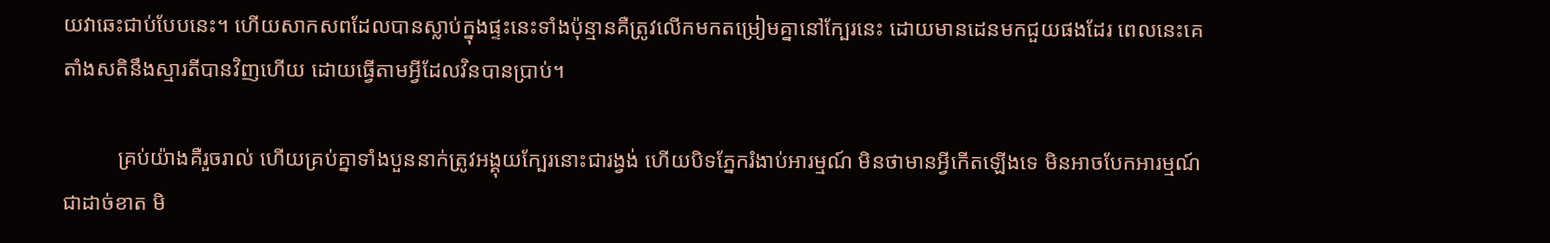យវាឆេះជាប់បែបនេះ។ ហើយសាកសពដែលបានស្លាប់ក្នុងផ្ទះនេះទាំងប៉ុន្មានគឺត្រូវលើកមកតម្រៀមគ្នានៅក្បែរនេះ ដោយមានដេនមកជួយផងដែរ ពេលនេះគេតាំងសតិនឹងស្មារតីបានវិញហើយ ដោយធ្វើតាមអ្វីដែលវិនបានប្រាប់។

          គ្រប់យ៉ាងគឺរួចរាល់ ហើយគ្រប់គ្នាទាំងបួននាក់ត្រូវអង្គុយក្បែរនោះជារង្វង់ ហើយបិទភ្នែករំងាប់អារម្មណ៍ មិនថាមានអ្វីកើតឡើងទេ មិនអាចបែកអារម្មណ៍ជាដាច់ខាត មិ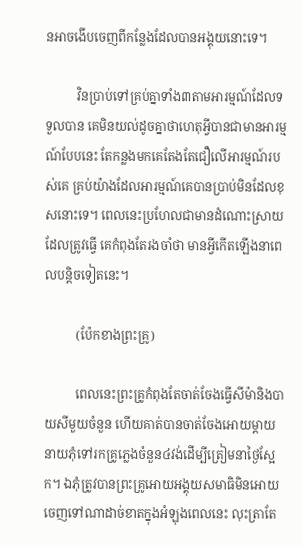នអាចងើបចេញពីកន្លែងដែលបានអង្គុយនោះទេ។

          វិនប្រាប់ទៅគ្រប់គ្នាទាំង៣តាមអារម្មណ៍ដែលទទួលបាន គេមិនយល់ដូចគ្នាថាហេតុអ្វីបានជាមានអារម្មណ៍បែបនេះ តែកន្លងមកគេតែងតែជឿលើអារម្មណ៍របស់គេ គ្រប់យ៉ាងដែលអារម្មណ៍គេបានប្រាប់មិនដែលខុសនោះទេ។ ពេលនេះប្រហែលជាមានដំណោះស្រាយដែលត្រូវធ្វើ គេកំពុងតែរងចាំថា មានអ្វីកើតឡើងនាពេលបន្ដិចទៀតនេះ។

          (ប៉ែកខាងព្រះគ្រូ)

          ពេលនេះព្រះគ្រូកំពុងតែចាត់ចែងធ្វើសីម៉ានិងបាយសីមួយចំនួន ហើយគាត់បានចាត់ចែងអោយម្ដាយនាយភុំទៅរកគ្រូភ្លេងចំនួន៤វង់ដើម្បីត្រៀមនាថ្ងៃស្អែក។ ឯភុំត្រូវបានព្រះគ្រូអោយអង្គុយសមាធិមិនអោយចេញទៅណាដាច់ខាតក្នុងអំឡុងពេលនេះ លុះត្រាតែ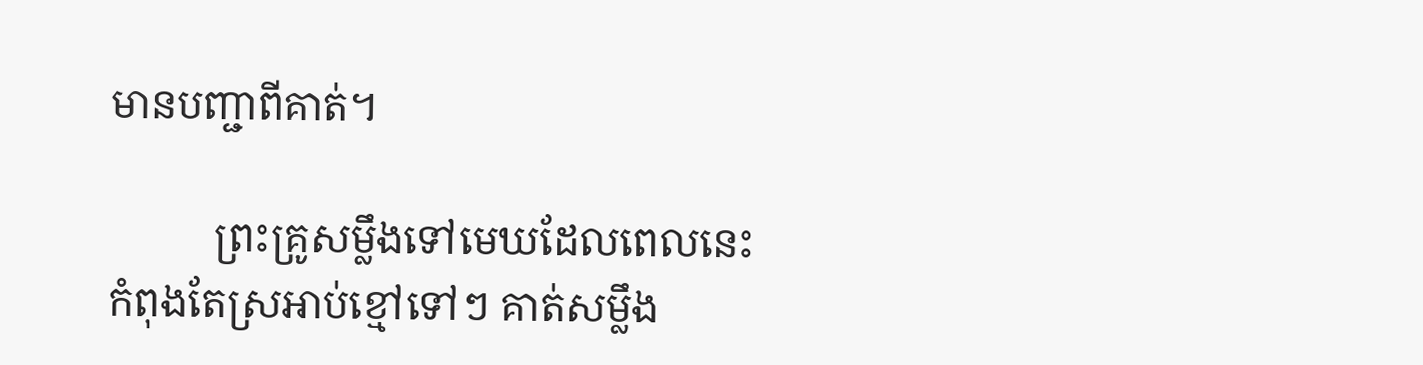មានបញ្ជាពីគាត់។

          ព្រះគ្រូសម្លឹងទៅមេឃដែលពេលនេះកំពុងតែស្រអាប់ខ្មៅទៅៗ គាត់សម្លឹង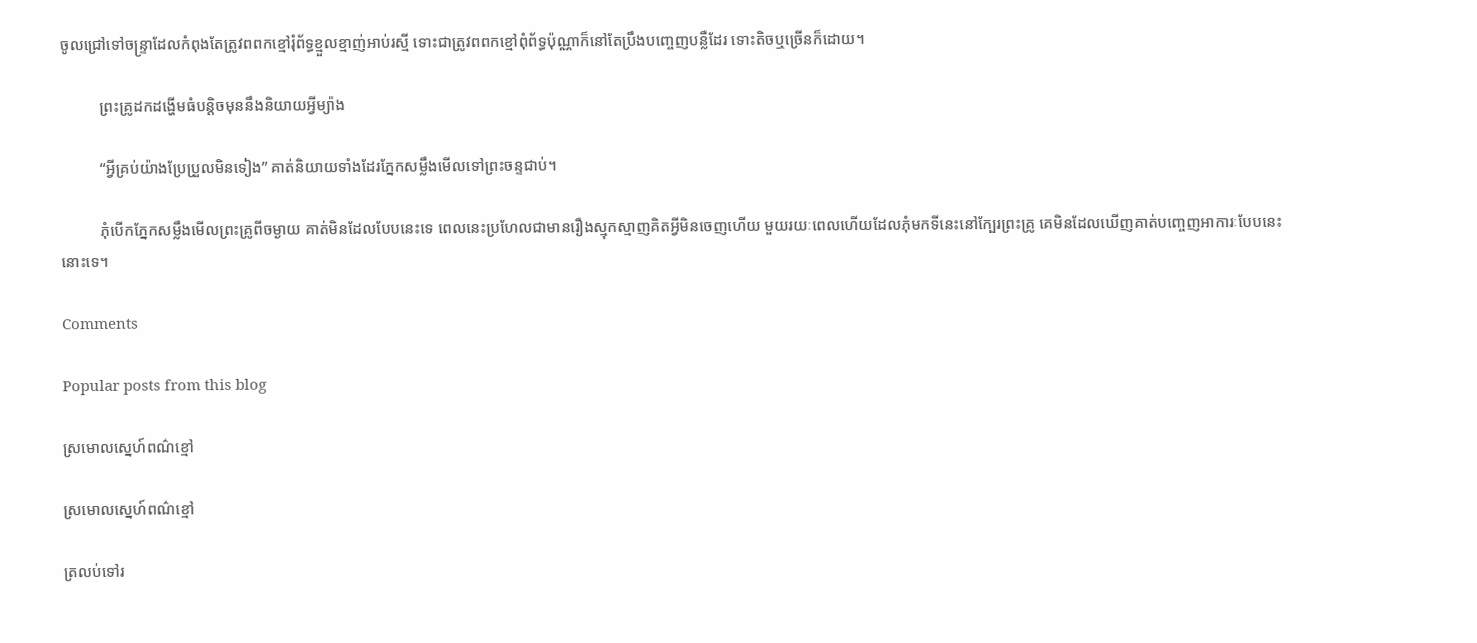ចូលជ្រៅទៅចន្ទ្រាដែលកំពុងតែត្រូវពពកខ្មៅរុំព័ទ្ធខ្មួលខ្មាញ់អាប់រស្មី ទោះជាត្រូវពពកខ្មៅពុំព័ទ្ធប៉ុណ្ណាក៏នៅតែប្រឹងបញ្ចេញបន្លឺដែរ ទោះតិចឬច្រើនក៏ដោយ។

          ព្រះគ្រូដកដង្ហើមធំបន្ដិចមុននឹងនិយាយអ្វីម្យ៉ាង

          “អ្វីគ្រប់យ៉ាងប្រែប្រួលមិនទៀង” គាត់និយាយទាំងដែរភ្នែកសម្លឹងមើលទៅព្រះចន្ទជាប់។

          ភុំបើកភ្នែកសម្លឹងមើលព្រះគ្រូពីចម្ងាយ គាត់មិនដែលបែបនេះទេ ពេលនេះប្រហែលជាមានរឿងស្មុកស្មាញគិតអ្វីមិនចេញហើយ មួយរយៈពេលហើយដែលភុំមកទីនេះនៅក្បែរព្រះគ្រូ គេមិនដែលឃើញគាត់បញ្ចេញអាការៈបែបនេះនោះទេ។

Comments

Popular posts from this blog

ស្រមោលស្នេហ៍ពណ៌ខ្មៅ

ស្រមោលស្នេហ៍ពណ៌ខ្មៅ

ត្រលប់ទៅរ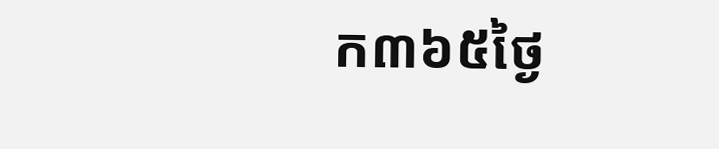ក៣៦៥ថ្ងៃ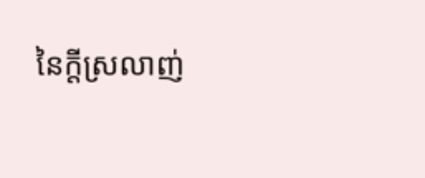នៃក្ដីស្រលាញ់